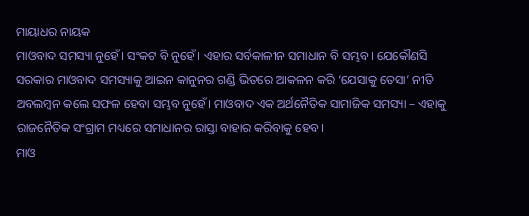ମାୟାଧର ନାୟକ
ମାଓବାଦ ସମସ୍ୟା ନୁହେଁ। ସଂକଟ ବି ନୁହେଁ। ଏହାର ସର୍ବକାଳୀନ ସମାଧାନ ବି ସମ୍ଭବ। ଯେକୌଣସି ସରକାର ମାଓବାଦ ସମସ୍ୟାକୁ ଆଇନ କାନୁନର ଗଣ୍ଡି ଭିତରେ ଆକଳନ କରି ‘ଯେସାକୁ ତେସା’ ନୀତି ଅବଲମ୍ବନ କଲେ ସଫଳ ହେବା ସମ୍ଭବ ନୁହେଁ। ମାଓବାଦ ଏକ ଅର୍ଥନୈତିକ ସାମାଜିକ ସମସ୍ୟା – ଏହାକୁ ରାଜନୈତିକ ସଂଗ୍ରାମ ମଧ୍ୟରେ ସମାଧାନର ରାସ୍ତା ବାହାର କରିବାକୁ ହେବ।
ମାଓ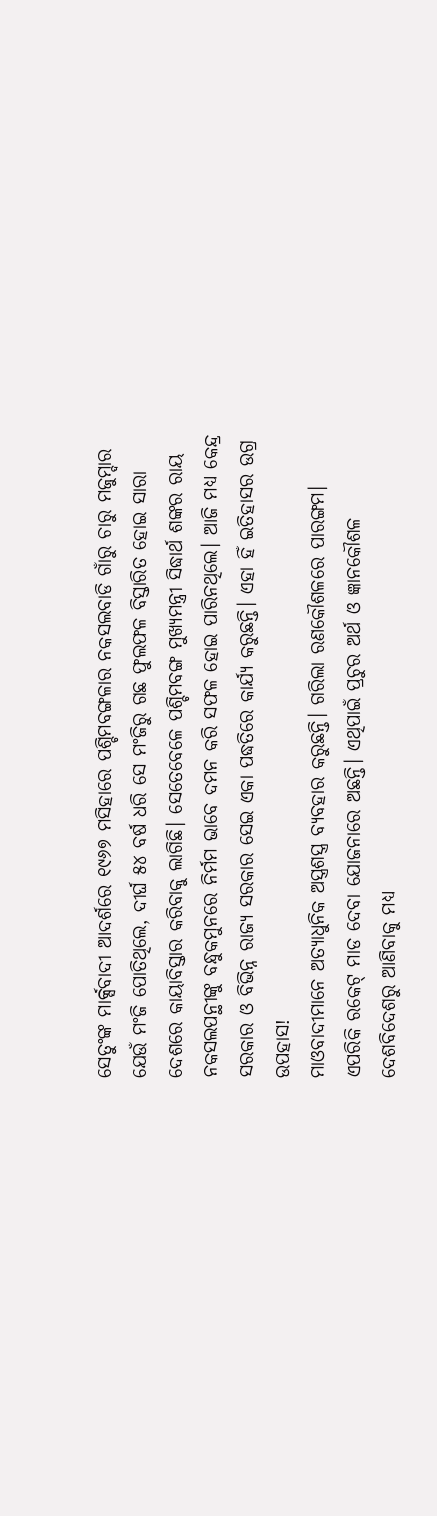ସେତୁଂଙ୍କ ମାର୍କ୍ସବାଦୀ ଆଦର୍ଶରେ ୧୯୬୭ ମସିହାରେ ପଶ୍ଚିମବଙ୍ଗଳାର ନକସଲବାଡି ଗାଁରୁ ଚାରୁ ମଜୁମ୍ଦାର ଯେଉଁ ମଂଜି ପୋତିଥିଲେ, ଦୀର୍ଘ ୫୪ ବର୍ଷ ଧରି ସେ ମଂଜିରୁ ଗଛ ଫୁଲଫଳ ବିସ୍ତାରିତ ହୋଇ ସାରା ଦେଶରେ କାୟାବିସ୍ତାର କରିବାକୁ ଲାଗିଛି। ସେତେବେଳେ ପଶ୍ଚିମବଙ୍ଗ ମୁଖ୍ୟମନ୍ତ୍ରୀ ସିଦ୍ଧାର୍ଥ ଶଙ୍କର ରାୟ ନକସଲପନ୍ଥୀଙ୍କୁ ବନ୍ଧୁକମୁନରେ ନିର୍ମମ ଭାବେ ଦମନ କରି ସଫଳ ହୋଇ ପାରିନଥିଲେ। ଆଜି ମଧ୍ୟ କେନ୍ଦ୍ର ସରକାର ଓ ବିଭିନ୍ନ ରାଜ୍ୟ ସରକାର ସେଇ ଏକା ପଦ୍ଧତିରେ କାର୍ଯ୍ୟ କରୁଛନ୍ତି। ଏହା ହିଁ ଇତିହାସର ଉଗ୍ର ଉପହାସ!
ମାଓବାଦୀମାନେ ଅତ୍ୟାଧୁନିକ ଅସ୍ତ୍ରଶସ୍ତ୍ର ବ୍ୟବହାର କରୁଛନ୍ତି। ଗରିଲା ରଣକୌଶଳରେ ପାରଙ୍ଗମ। ଏପରିକି ରକେଟ୍ ମାଡ ଦେବା ଯୋଜନାରେ ଅଛନ୍ତି। ଏଥିପାଇଁ ପ୍ରଚୁର ଅର୍ଥ ଓ ଜ୍ଞାନକୌଶଳ ଦେଶବିଦେଶରୁ ଆଣିବାକୁ ମଧ୍ୟ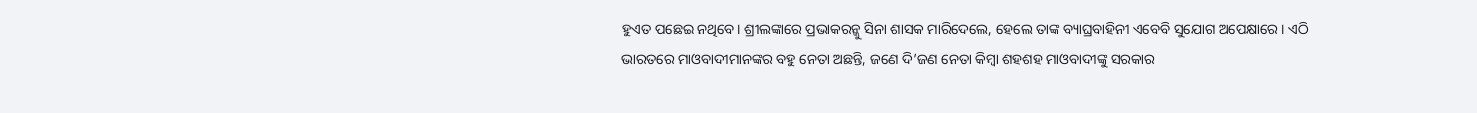ହୁଏତ ପଛେଇ ନଥିବେ। ଶ୍ରୀଲଙ୍କାରେ ପ୍ରଭାକରନ୍କୁ ସିନା ଶାସକ ମାରିଦେଲେ, ହେଲେ ତାଙ୍କ ବ୍ୟାଘ୍ରବାହିନୀ ଏବେବି ସୁଯୋଗ ଅପେକ୍ଷାରେ। ଏଠି ଭାରତରେ ମାଓବାଦୀମାନଙ୍କର ବହୁ ନେତା ଅଛନ୍ତି, ଜଣେ ଦି’ଜଣ ନେତା କିମ୍ବା ଶହଶହ ମାଓବାଦୀଙ୍କୁ ସରକାର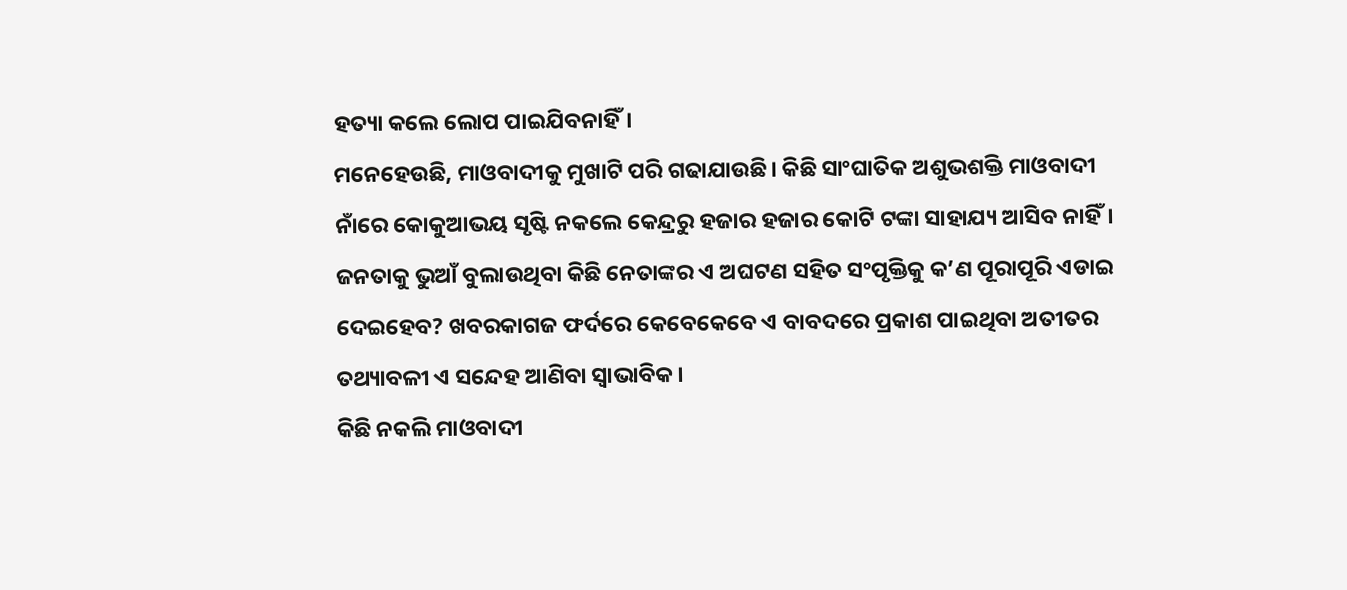ହତ୍ୟା କଲେ ଲୋପ ପାଇଯିବନାହିଁ।
ମନେହେଉଛି, ମାଓବାଦୀକୁ ମୁଖାଟି ପରି ଗଢାଯାଉଛି। କିଛି ସାଂଘାତିକ ଅଶୁଭଶକ୍ତି ମାଓବାଦୀ ନାଁରେ କୋକୁଆଭୟ ସୃଷ୍ଟି ନକଲେ କେନ୍ଦ୍ରରୁ ହଜାର ହଜାର କୋଟି ଟଙ୍କା ସାହାଯ୍ୟ ଆସିବ ନାହିଁ। ଜନତାକୁ ଭୁଆଁ ବୁଲାଉଥିବା କିଛି ନେତାଙ୍କର ଏ ଅଘଟଣ ସହିତ ସଂପୃକ୍ତିକୁ କ’ଣ ପୂରାପୂରି ଏଡାଇ ଦେଇହେବ? ଖବରକାଗଜ ଫର୍ଦରେ କେବେକେବେ ଏ ବାବଦରେ ପ୍ରକାଶ ପାଇଥିବା ଅତୀତର ତଥ୍ୟାବଳୀ ଏ ସନ୍ଦେହ ଆଣିବା ସ୍ୱାଭାବିକ।
କିଛି ନକଲି ମାଓବାଦୀ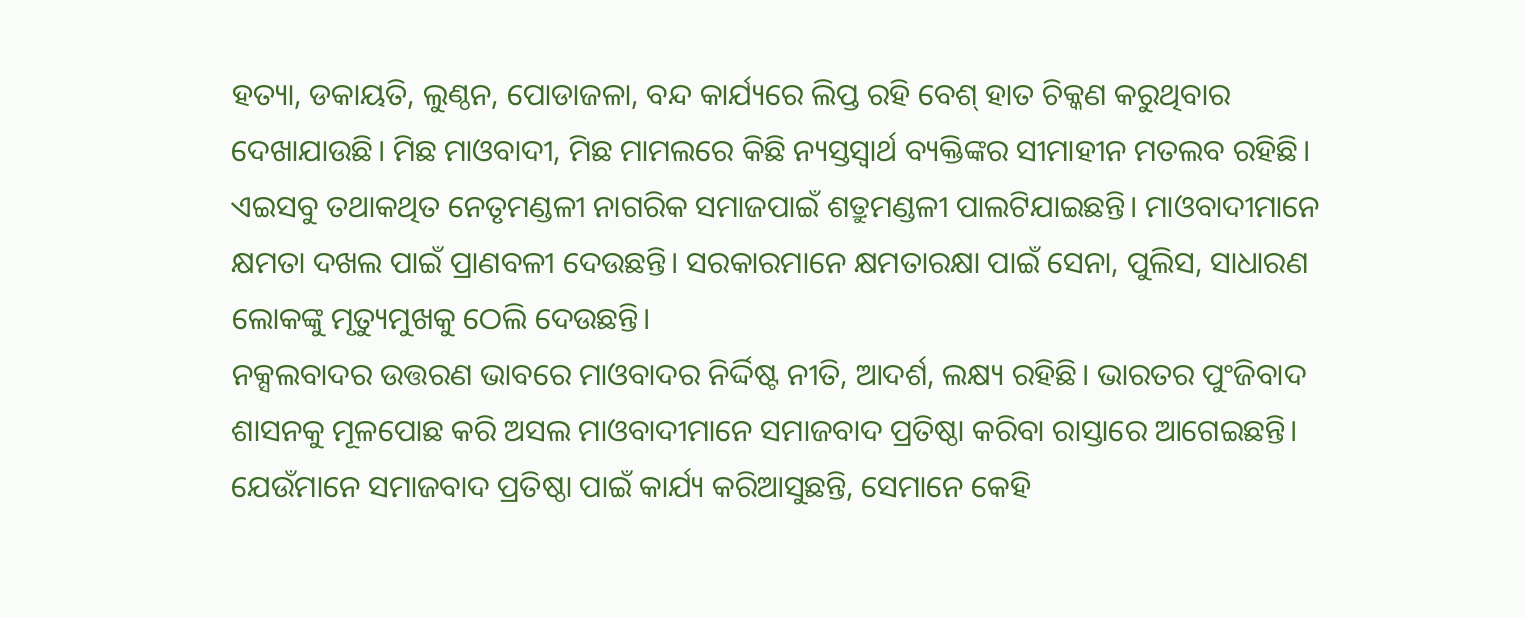ହତ୍ୟା, ଡକାୟତି, ଲୁଣ୍ଠନ, ପୋଡାଜଳା, ବନ୍ଦ କାର୍ଯ୍ୟରେ ଲିପ୍ତ ରହି ବେଶ୍ ହାତ ଚିକ୍କଣ କରୁଥିବାର ଦେଖାଯାଉଛି। ମିଛ ମାଓବାଦୀ, ମିଛ ମାମଲରେ କିଛି ନ୍ୟସ୍ତସ୍ୱାର୍ଥ ବ୍ୟକ୍ତିଙ୍କର ସୀମାହୀନ ମତଲବ ରହିଛି। ଏଇସବୁ ତଥାକଥିତ ନେତୃମଣ୍ଡଳୀ ନାଗରିକ ସମାଜପାଇଁ ଶତ୍ରୁମଣ୍ଡଳୀ ପାଲଟିଯାଇଛନ୍ତି। ମାଓବାଦୀମାନେ କ୍ଷମତା ଦଖଲ ପାଇଁ ପ୍ରାଣବଳୀ ଦେଉଛନ୍ତି। ସରକାରମାନେ କ୍ଷମତାରକ୍ଷା ପାଇଁ ସେନା, ପୁଲିସ, ସାଧାରଣ ଲୋକଙ୍କୁ ମୃତ୍ୟୁମୁଖକୁ ଠେଲି ଦେଉଛନ୍ତି।
ନକ୍ସଲବାଦର ଉତ୍ତରଣ ଭାବରେ ମାଓବାଦର ନିର୍ଦ୍ଦିଷ୍ଟ ନୀତି, ଆଦର୍ଶ, ଲକ୍ଷ୍ୟ ରହିଛି। ଭାରତର ପୁଂଜିବାଦ ଶାସନକୁ ମୂଳପୋଛ କରି ଅସଲ ମାଓବାଦୀମାନେ ସମାଜବାଦ ପ୍ରତିଷ୍ଠା କରିବା ରାସ୍ତାରେ ଆଗେଇଛନ୍ତି। ଯେଉଁମାନେ ସମାଜବାଦ ପ୍ରତିଷ୍ଠା ପାଇଁ କାର୍ଯ୍ୟ କରିଆସୁଛନ୍ତି, ସେମାନେ କେହି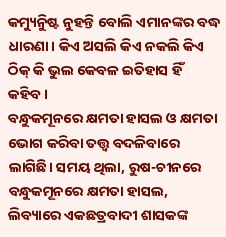କମ୍ୟୁନିୁଷ୍ଟ ନୁହନ୍ତି ବୋଲି ଏମାନଙ୍କର ବଦ୍ଧ ଧାରଣା। କିଏ ଅସଲି କିଏ ନକଲି କିଏ ଠିକ୍ କି ଭୁଲ କେବଳ ଇତିହାସ ହିଁ କହିବ।
ବନ୍ଧୁକମୂନରେ କ୍ଷମତା ହାସଲ ଓ କ୍ଷମତା ଭୋଗ କରିବା ତତ୍ତ୍ୱ ବଦଳିବାରେ ଲାଗିଛି। ସମୟ ଥିଲା, ରୁଷ-ଚୀନରେ ବନ୍ଧୁକମୂନରେ କ୍ଷମତା ହାସଲ, ଲିବ୍ୟାରେ ଏକଛତ୍ରବାଦୀ ଶାସକଙ୍କ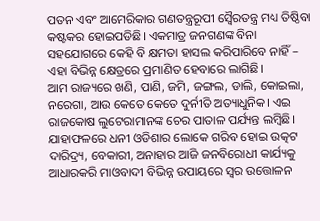ପତନ ଏବଂ ଆମେରିକାର ଗଣତନ୍ତ୍ରରୂପୀ ସ୍ୱୈରତନ୍ତ୍ର ମଧ୍ୟ ତିଷ୍ଠିବା କଷ୍ଟକର ହୋଇପଡିଛି। ଏକମାତ୍ର ଜନଗଣଙ୍କ ବିନା ସହଯୋଗରେ କେହି ବି କ୍ଷମତା ହାସଲ କରିପାରିବେ ନାହିଁ – ଏହା ବିଭିନ୍ନ କ୍ଷେତ୍ରରେ ପ୍ରମାଣିତ ହେବାରେ ଲାଗିଛି।
ଆମ ରାଜ୍ୟରେ ଖଣି, ପାଣି, ଜମି, ଜଙ୍ଗଲ, ଡାଲି, କୋଇଲା, ନରେଗା, ଆଉ କେତେ କେତେ ଦୁର୍ନୀତି ଅତ୍ୟାଧୁନିକ। ଏଇ ରାଜକୋଷ ଲୁଟେରାମାନଙ୍କ ଚେର ପାତାଳ ପର୍ଯ୍ୟନ୍ତ ଲମ୍ବିଛି। ଯାହାଫଳରେ ଧନୀ ଓଡିଶାର ଲୋକେ ଗରିବ ହୋଇ ଉତ୍କଟ ଦାରିଦ୍ର୍ୟ, ବେକାରୀ, ଅନାହାର ଆଜି ଜନବିରୋଧୀ କାର୍ଯ୍ୟକୁ ଆଧାରକରି ମାଓବାଦୀ ବିଭିନ୍ନ ଉପାୟରେ ସ୍ୱର ଉତ୍ତୋଳନ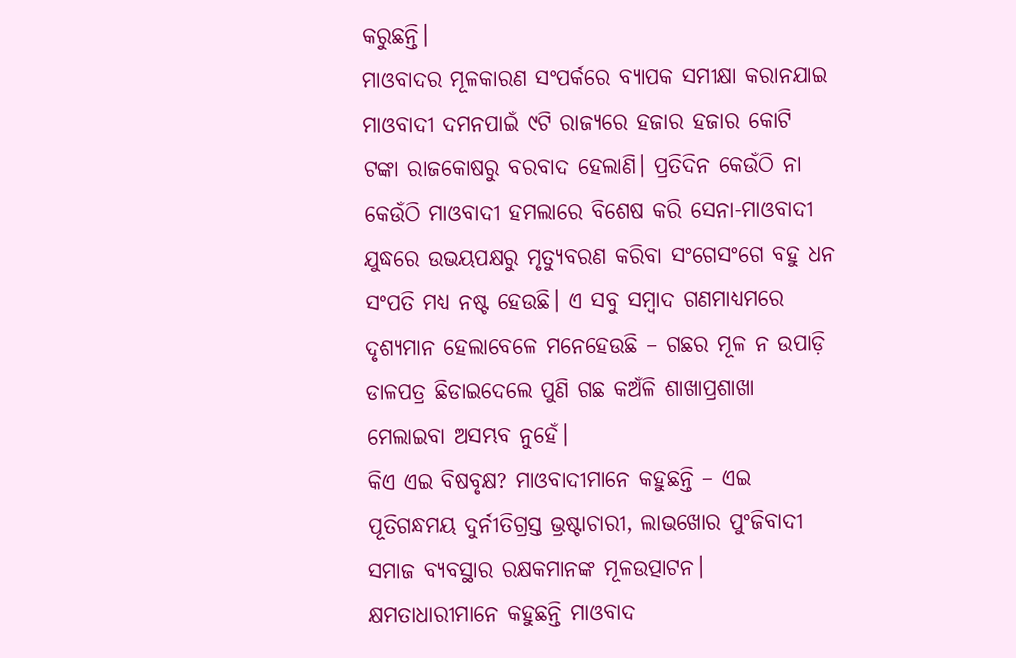କରୁଛନ୍ତି।
ମାଓବାଦର ମୂଳକାରଣ ସଂପର୍କରେ ବ୍ୟାପକ ସମୀକ୍ଷା କରାନଯାଇ ମାଓବାଦୀ ଦମନପାଇଁ ୯ଟି ରାଜ୍ୟରେ ହଜାର ହଜାର କୋଟି ଟଙ୍କା ରାଜକୋଷରୁ ବରବାଦ ହେଲାଣି। ପ୍ରତିଦିନ କେଉଁଠି ନା କେଉଁଠି ମାଓବାଦୀ ହମଲାରେ ବିଶେଷ କରି ସେନା-ମାଓବାଦୀ ଯୁଦ୍ଧରେ ଉଭୟପକ୍ଷରୁ ମୃତ୍ୟୁବରଣ କରିବା ସଂଗେସଂଗେ ବହୁ ଧନ ସଂପତି ମଧ୍ୟ ନଷ୍ଟ ହେଉଛି। ଏ ସବୁ ସମ୍ବାଦ ଗଣମାଧ୍ୟମରେ ଦୃଶ୍ୟମାନ ହେଲାବେଳେ ମନେହେଉଛି – ଗଛର ମୂଳ ନ ଉପାଡ଼ି ଡାଳପତ୍ର ଛିଡାଇଦେଲେ ପୁଣି ଗଛ କଅଁଳି ଶାଖାପ୍ରଶାଖା ମେଲାଇବା ଅସମ୍ଭବ ନୁହେଁ।
କିଏ ଏଇ ବିଷବୃକ୍ଷ? ମାଓବାଦୀମାନେ କହୁଛନ୍ତି – ଏଇ ପୂତିଗନ୍ଧମୟ ଦୁର୍ନୀତିଗ୍ରସ୍ତ ଭ୍ରଷ୍ଟାଚାରୀ, ଲାଭଖୋର ପୁଂଜିବାଦୀ ସମାଜ ବ୍ୟବସ୍ଥାର ରକ୍ଷକମାନଙ୍କ ମୂଳଉତ୍ପାଟନ। କ୍ଷମତାଧାରୀମାନେ କହୁଛନ୍ତି ମାଓବାଦ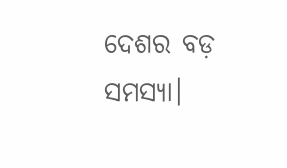ଦେଶର ବଡ଼ ସମସ୍ୟା।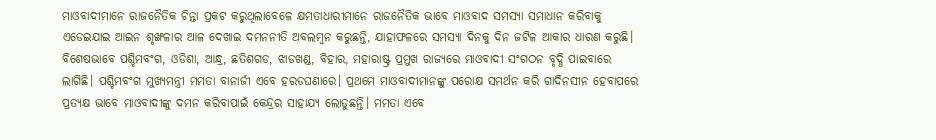ମାଓବାଦୀମାନେ ରାଜନୈତିକ ଚିନ୍ତା ପ୍ରକଟ କରୁଥିଲାବେଳେ କ୍ଷମତାଧାରୀମାନେ ରାଜନୈତିକ ଭାବେ ମାଓବାଦ ସମସ୍ୟା ସମାଧାନ କରିବାକୁ ଏଡେଇଯାଇ ଆଇନ ଶୃଙ୍ଖଳାର ଆଳ ଦେଖାଇ ଦମନନୀତି ଅବଲମ୍ବନ କରୁଛନ୍ତି, ଯାହାଫଳରେ ସମସ୍ୟା ଦିନକୁ ଦିନ ଜଟିଳ ଆକାର ଧାରଣ କରୁଛି।
ବିଶେଷଭାବେ ପଶ୍ଚିମବଂଗ, ଓଡିଶା, ଆନ୍ଧ୍ର, ଛତିଶଗଡ, ଝାଡଖଣ୍ଡ, ବିହାର, ମହାରାଷ୍ଟ୍ର ପ୍ରମୁଖ ରାଜ୍ୟରେ ମାଓବାଦୀ ସଂଗଠନ ବୃଦ୍ଧି ପାଇବାରେ ଲାଗିଛି। ପଶ୍ଚିମବଂଗ ମୁଖ୍ୟମନ୍ତ୍ରୀ ମମତା ବାନାର୍ଜୀ ଏବେ ହରଡଘଣାରେ। ପ୍ରଥମେ ମାଓବାଦୀମାନଙ୍କୁ ପରୋକ୍ଷ ସମର୍ଥନ କରି ଗାଦିନସୀନ ହେବାପରେ ପ୍ରତ୍ୟକ୍ଷ ଭାବେ ମାଓବାଦୀଙ୍କୁ ଦମନ କରିବାପାଇଁ କେନ୍ଦ୍ରର ସାହାଯ୍ୟ ଲୋଡୁଛନ୍ତି। ମମତା ଏବେ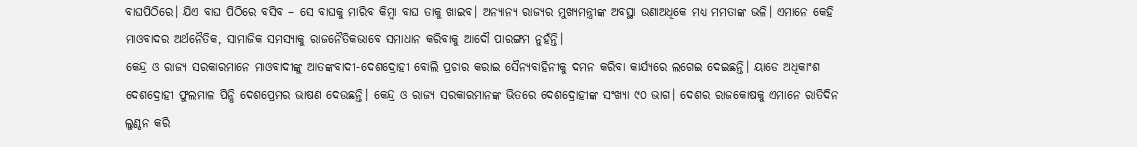ବାଘପିଠିରେ। ଯିଏ ବାଘ ପିଠିରେ ବସିବ – ସେ ବାଘକୁ ମାରିବ କିମ୍ବା ବାଘ ତାକୁ ଖାଇବ। ଅନ୍ୟାନ୍ୟ ରାଜ୍ୟର ମୁଖ୍ୟମନ୍ତ୍ରୀଙ୍କ ଅବସ୍ଥା ଉଣାଅଧିକେ ମଧ୍ୟ ମମତାଙ୍କ ଭଳି। ଏମାନେ କେହି ମାଓବାଦର ଅର୍ଥନୈତିକ, ସାମାଜିକ ସମସ୍ୟାକୁ ରାଜନୈତିକଭାବେ ସମାଧାନ କରିବାକୁ ଆଦୌ ପାରଙ୍ଗମ ନୁହଁନ୍ତି।
କେନ୍ଦ୍ର ଓ ରାଜ୍ୟ ସରକାରମାନେ ମାଓବାଦୀଙ୍କୁ ଆତଙ୍କବାଦୀ-ଦେଶଦ୍ରୋହୀ ବୋଲି ପ୍ରଚାର କରାଇ ସୈନ୍ୟବାହିନୀକୁ ଦମନ କରିବା କାର୍ଯ୍ୟରେ ଲଗେଇ ଦେଇଛନ୍ତି। ୟାଡେ ଅଧିକାଂଶ ଦେଶଦ୍ରୋହୀ ଫୁଲମାଳ ପିନ୍ଧି ଦେଶପ୍ରେମର ଭାଷଣ ଦେଉଛନ୍ତି। କେନ୍ଦ୍ର ଓ ରାଜ୍ୟ ସରକାରମାନଙ୍କ ଭିତରେ ଦେଶଦ୍ରୋହୀଙ୍କ ସଂଖ୍ୟା ୯୦ ଭାଗ। ଦେଶର ରାଜକୋଷକୁ ଏମାନେ ରାତିଦିନ ଲୁଣ୍ଠନ କରି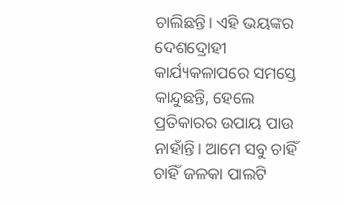ଚାଲିଛନ୍ତି। ଏହି ଭୟଙ୍କର ଦେଶଦ୍ରୋହୀ କାର୍ଯ୍ୟକଳାପରେ ସମସ୍ତେ କାନ୍ଦୁଛନ୍ତି, ହେଲେ ପ୍ରତିକାରର ଉପାୟ ପାଉ ନାହାଁନ୍ତି। ଆମେ ସବୁ ଚାହିଁ ଚାହିଁ ଜଳକା ପାଲଟି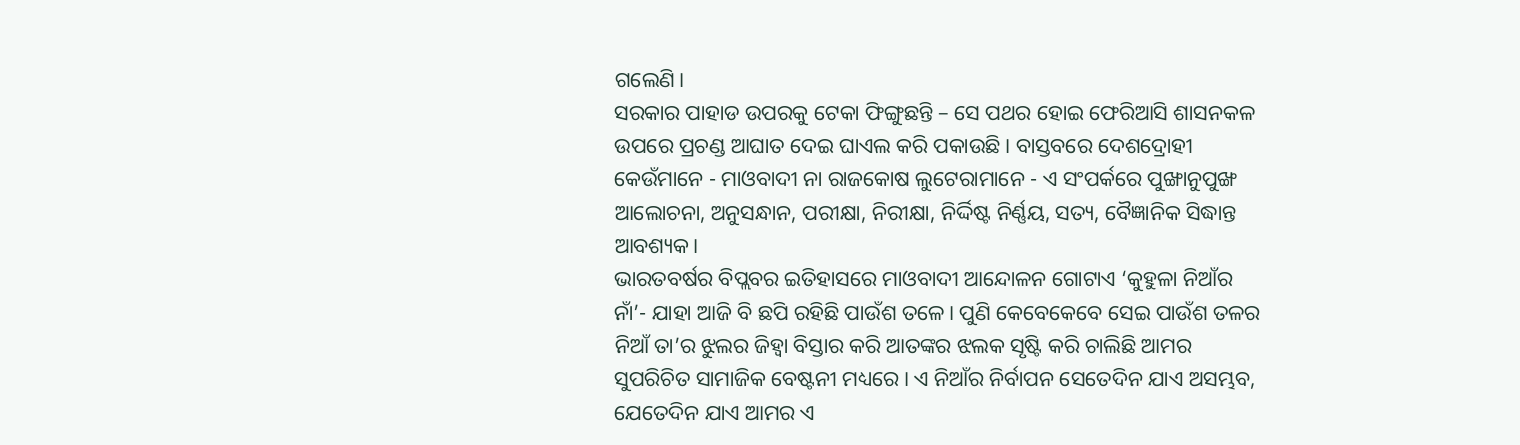ଗଲେଣି।
ସରକାର ପାହାଡ ଉପରକୁ ଟେକା ଫିଙ୍ଗୁଛନ୍ତି – ସେ ପଥର ହୋଇ ଫେରିଆସି ଶାସନକଳ ଉପରେ ପ୍ରଚଣ୍ଡ ଆଘାତ ଦେଇ ଘାଏଲ କରି ପକାଉଛି। ବାସ୍ତବରେ ଦେଶଦ୍ରୋହୀ କେଉଁମାନେ - ମାଓବାଦୀ ନା ରାଜକୋଷ ଲୁଟେରାମାନେ - ଏ ସଂପର୍କରେ ପୁଙ୍ଖାନୁପୁଙ୍ଖ ଆଲୋଚନା, ଅନୁସନ୍ଧାନ, ପରୀକ୍ଷା, ନିରୀକ୍ଷା, ନିର୍ଦ୍ଦିଷ୍ଟ ନିର୍ଣ୍ଣୟ, ସତ୍ୟ, ବୈଜ୍ଞାନିକ ସିଦ୍ଧାନ୍ତ ଆବଶ୍ୟକ।
ଭାରତବର୍ଷର ବିପ୍ଲବର ଇତିହାସରେ ମାଓବାଦୀ ଆନ୍ଦୋଳନ ଗୋଟାଏ ‘କୁହୁଳା ନିଆଁର ନାଁ’- ଯାହା ଆଜି ବି ଛପି ରହିଛି ପାଉଁଶ ତଳେ। ପୁଣି କେବେକେବେ ସେଇ ପାଉଁଶ ତଳର ନିଆଁ ତା’ର ଝୁଲର ଜିହ୍ୱା ବିସ୍ତାର କରି ଆତଙ୍କର ଝଲକ ସୃଷ୍ଟି କରି ଚାଲିଛି ଆମର ସୁପରିଚିତ ସାମାଜିକ ବେଷ୍ଟନୀ ମଧ୍ୟରେ। ଏ ନିଆଁର ନିର୍ବାପନ ସେତେଦିନ ଯାଏ ଅସମ୍ଭବ, ଯେତେଦିନ ଯାଏ ଆମର ଏ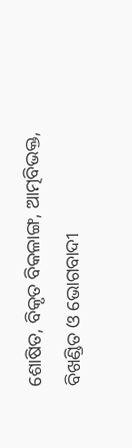ଶୋଷିତ, ବିକୃତ ବିକଳାଙ୍ଗ, ଆତ୍ମବିଭକ୍ତ, ବିଖଣ୍ଡିତ ଓ ଭୋଗବାଦୀ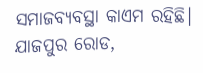ସମାଜବ୍ୟବସ୍ଥା କାଏମ ରହିଛି।
ଯାଜପୁର ରୋଡ,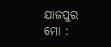ଯାଜପୁର
ମୋ :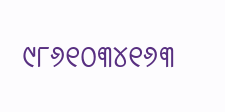୯୮୬୧୦୩୪୧୬୩